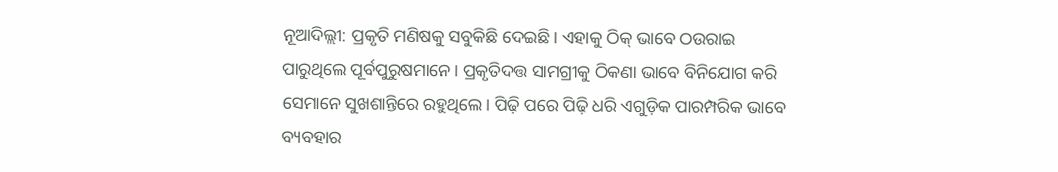ନୂଆଦିଲ୍ଲୀ: ପ୍ରକୃତି ମଣିଷକୁ ସବୁକିଛି ଦେଇଛି। ଏହାକୁ ଠିକ୍ ଭାବେ ଠଉରାଇ ପାରୁଥିଲେ ପୂର୍ବପୁରୁଷମାନେ। ପ୍ରକୃତିଦତ୍ତ ସାମଗ୍ରୀକୁ ଠିକଣା ଭାବେ ବିନିଯୋଗ କରି ସେମାନେ ସୁଖଶାନ୍ତିରେ ରହୁଥିଲେ। ପିଢ଼ି ପରେ ପିଢ଼ି ଧରି ଏଗୁଡ଼ିକ ପାରମ୍ପରିକ ଭାବେ ବ୍ୟବହାର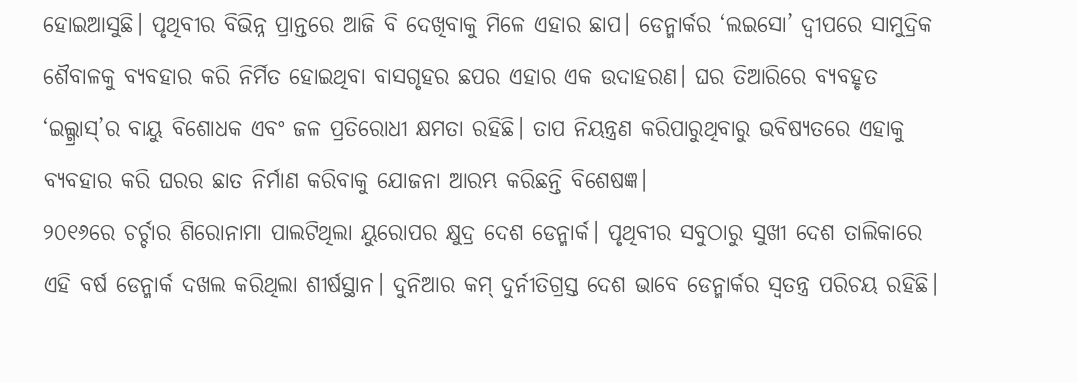ହୋଇଆସୁଛି। ପୃଥିବୀର ବିଭିନ୍ନ ପ୍ରାନ୍ତରେ ଆଜି ବି ଦେଖିବାକୁ ମିଳେ ଏହାର ଛାପ। ଡେନ୍ମାର୍କର ‘ଲଇସୋ’ ଦ୍ୱୀପରେ ସାମୁଦ୍ରିକ ଶୈବାଳକୁ ବ୍ୟବହାର କରି ନିର୍ମିତ ହୋଇଥିବା ବାସଗୃହର ଛପର ଏହାର ଏକ ଉଦାହରଣ। ଘର ତିଆରିରେ ବ୍ୟବହୃତ ‘ଇଲ୍ଗ୍ରାସ୍’ର ବାୟୁ ବିଶୋଧକ ଏବଂ ଜଳ ପ୍ରତିରୋଧୀ କ୍ଷମତା ରହିଛି। ତାପ ନିୟନ୍ତ୍ରଣ କରିପାରୁଥିବାରୁ ଭବିଷ୍ୟତରେ ଏହାକୁ ବ୍ୟବହାର କରି ଘରର ଛାତ ନିର୍ମାଣ କରିବାକୁ ଯୋଜନା ଆରମ୍ଭ କରିଛନ୍ତି ବିଶେଷଜ୍ଞ।
୨୦୧୬ରେ ଚର୍ଚ୍ଚାର ଶିରୋନାମା ପାଲଟିଥିଲା ୟୁରୋପର କ୍ଷୁଦ୍ର ଦେଶ ଡେନ୍ମାର୍କ। ପୃଥିବୀର ସବୁଠାରୁ ସୁଖୀ ଦେଶ ତାଲିକାରେ ଏହି ବର୍ଷ ଡେନ୍ମାର୍କ ଦଖଲ କରିଥିଲା ଶୀର୍ଷସ୍ଥାନ। ଦୁନିଆର କମ୍ ଦୁର୍ନୀତିଗ୍ରସ୍ତ ଦେଶ ଭାବେ ଡେନ୍ମାର୍କର ସ୍ବତନ୍ତ୍ର ପରିଚୟ ରହିଛି।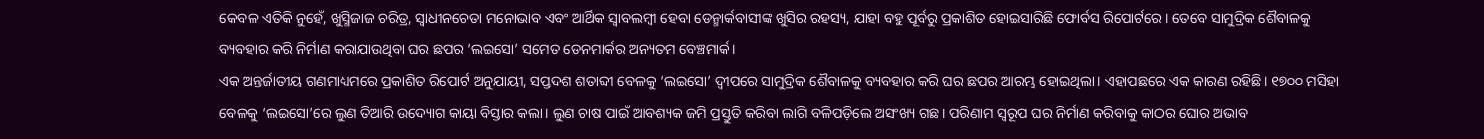କେବଳ ଏତିକି ନୁହେଁ, ଖୁସ୍ମିଜାଜ ଚରିତ୍ର, ସ୍ବାଧୀନଚେତା ମନୋଭାବ ଏବଂ ଆର୍ଥିକ ସ୍ବାବଲମ୍ବୀ ହେବା ଡେନ୍ମାର୍କବାସୀଙ୍କ ଖୁସିର ରହସ୍ୟ, ଯାହା ବହୁ ପୂର୍ବରୁ ପ୍ରକାଶିତ ହୋଇସାରିଛି ଫୋର୍ବସ ରିପୋର୍ଟରେ। ତେବେ ସାମୁଦ୍ରିକ ଶୈବାଳକୁ ବ୍ୟବହାର କରି ନିର୍ମାଣ କରାଯାଉଥିବା ଘର ଛପର ‘ଲଇସୋ’ ସମେତ ଡେନମାର୍କର ଅନ୍ୟତମ ବେଞ୍ଚମାର୍କ।
ଏକ ଅନ୍ତର୍ଜାତୀୟ ଗଣମାଧ୍ୟମରେ ପ୍ରକାଶିତ ରିପୋର୍ଟ ଅନୁଯାୟୀ, ସପ୍ତଦଶ ଶତାବ୍ଦୀ ବେଳକୁ ‘ଲଇସୋ’ ଦ୍ୱୀପରେ ସାମୁଦ୍ରିକ ଶୈବାଳକୁ ବ୍ୟବହାର କରି ଘର ଛପର ଆରମ୍ଭ ହୋଇଥିଲା। ଏହାପଛରେ ଏକ କାରଣ ରହିଛି। ୧୭୦୦ ମସିହା ବେଳକୁ ‘ଲଇସୋ’ରେ ଲୁଣ ତିଆରି ଉଦ୍ୟୋଗ କାୟା ବିସ୍ତାର କଲା। ଲୁଣ ଚାଷ ପାଇଁ ଆବଶ୍ୟକ ଜମି ପ୍ରସ୍ତୁତି କରିବା ଲାଗି ବଳିପଡ଼ିଲେ ଅସଂଖ୍ୟ ଗଛ। ପରିଣାମ ସ୍ବରୂପ ଘର ନିର୍ମାଣ କରିବାକୁ କାଠର ଘୋର ଅଭାବ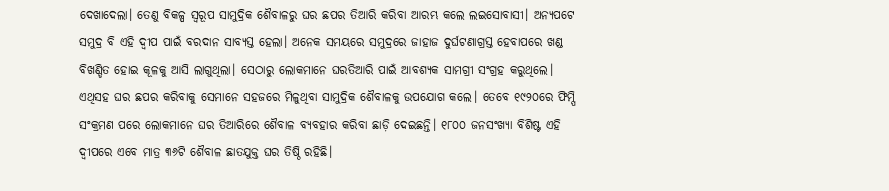ଦେଖାଦେଲା। ତେଣୁ ବିକଳ୍ପ ସ୍ବରୂପ ସାମୁଦ୍ରିକ ଶୈବାଳରୁ ଘର ଛପର ତିଆରି କରିବା ଆରମ୍ଭ କଲେ ଲଇସୋବାସୀ। ଅନ୍ୟପଟେ ସମୁଦ୍ର ବି ଏହି ଦ୍ୱୀପ ପାଇଁ ବରଦାନ ସାବ୍ୟସ୍ତ ହେଲା। ଅନେକ ସମୟରେ ସମୁଦ୍ରରେ ଜାହାଜ ଦୁର୍ଘଟଣାଗ୍ରସ୍ତ ହେବାପରେ ଖଣ୍ଡ ବିଖଣ୍ଡିତ ହୋଇ କୂଳକୁ ଆସି ଲାଗୁଥିଲା। ସେଠାରୁ ଲୋକମାନେ ଘରତିଆରି ପାଇଁ ଆବଶ୍ୟକ ସାମଗ୍ରୀ ସଂଗ୍ରହ କରୁଥିଲେ। ଏଥିସହ ଘର ଛପର କରିବାକୁ ସେମାନେ ସହଜରେ ମିଳୁଥିବା ସାମୁଦ୍ରିକ ଶୈବାଳକୁ ଉପଯୋଗ କଲେ। ତେବେ ୧୯୨୦ରେ ଫିମ୍ପି ସଂକ୍ରମଣ ପରେ ଲୋକମାନେ ଘର ତିଆରିରେ ଶୈବାଳ ବ୍ୟବହାର କରିବା ଛାଡ଼ି ଦେଇଛନ୍ତି। ୧୮୦୦ ଜନସଂଖ୍ୟା ବିଶିଷ୍ଟ ଏହି ଦ୍ୱୀପରେ ଏବେ ମାତ୍ର ୩୬ଟି ଶୈବାଳ ଛାତଯୁକ୍ତ ଘର ତିଷ୍ଠି ରହିଛି।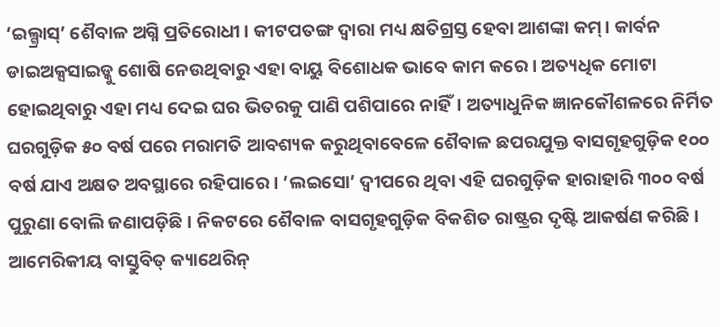‘ଇଲ୍ଗ୍ରାସ୍’ ଶୈବାଳ ଅଗ୍ନି ପ୍ରତିରୋଧୀ। କୀଟପତଙ୍ଗ ଦ୍ୱାରା ମଧ୍ୟ କ୍ଷତିଗ୍ରସ୍ତ ହେବା ଆଶଙ୍କା କମ୍। କାର୍ବନ ଡାଇଅକ୍ସସାଇଡ୍କୁ ଶୋଷି ନେଉଥିବାରୁ ଏହା ବାୟୁ ବିଶୋଧକ ଭାବେ କାମ କରେ। ଅତ୍ୟଧିକ ମୋଟା ହୋଇଥିବାରୁ ଏହା ମଧ୍ୟ ଦେଇ ଘର ଭିତରକୁ ପାଣି ପଶିପାରେ ନାହିଁ। ଅତ୍ୟାଧୁନିକ ଜ୍ଞାନକୌଶଳରେ ନିର୍ମିତ ଘରଗୁଡ଼ିକ ୫୦ ବର୍ଷ ପରେ ମରାମତି ଆବଶ୍ୟକ କରୁଥିବାବେଳେ ଶୈବାଳ ଛପରଯୁକ୍ତ ବାସଗୃହଗୁଡ଼ିକ ୧୦୦ ବର୍ଷ ଯାଏ ଅକ୍ଷତ ଅବସ୍ଥାରେ ରହିପାରେ। ‘ଲଇସୋ’ ଦ୍ୱୀପରେ ଥିବା ଏହି ଘରଗୁଡ଼ିକ ହାରାହାରି ୩୦୦ ବର୍ଷ ପୁରୁଣା ବୋଲି ଜଣାପଡ଼ିଛି। ନିକଟରେ ଶୈବାଳ ବାସଗୃହଗୁଡ଼ିକ ବିକଶିତ ରାଷ୍ଟ୍ରର ଦୃଷ୍ଟି ଆକର୍ଷଣ କରିଛି। ଆମେରିକୀୟ ବାସ୍ତୁବିତ୍ କ୍ୟାଥେରିନ୍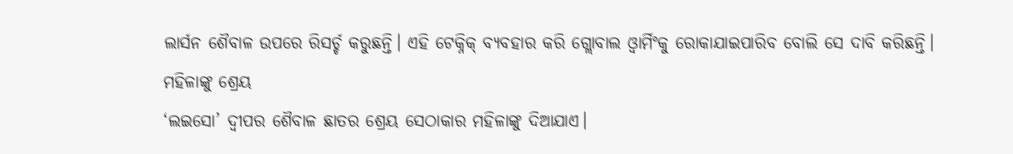ଲାର୍ସନ ଶୈବାଳ ଉପରେ ରିସର୍ଚ୍ଚ କରୁଛନ୍ତି। ଏହି ଟେକ୍ନିକ୍ ବ୍ୟବହାର କରି ଗ୍ଲୋବାଲ ଓ୍ବାର୍ମିଂକୁ ରୋକାଯାଇପାରିବ ବୋଲି ସେ ଦାବି କରିଛନ୍ତି।
ମହିଳାଙ୍କୁ ଶ୍ରେୟ
‘ଲଇସୋ’ ଦ୍ୱୀପର ଶୈବାଳ ଛାତର ଶ୍ରେୟ ସେଠାକାର ମହିଳାଙ୍କୁ ଦିଆଯାଏ।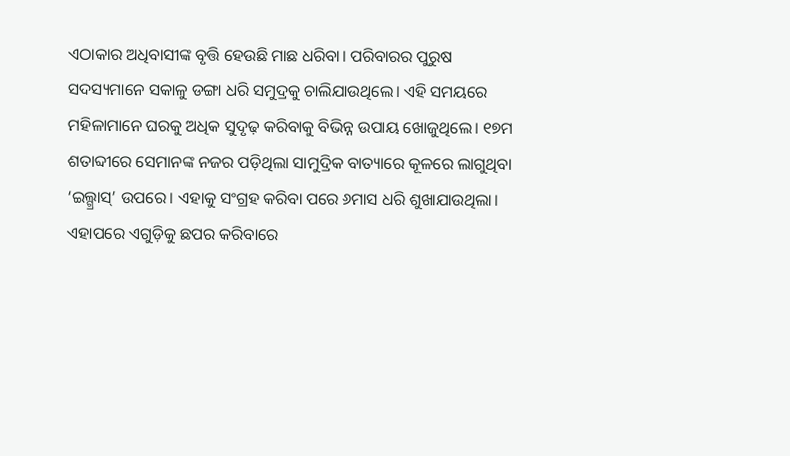ଏଠାକାର ଅଧିବାସୀଙ୍କ ବୃତ୍ତି ହେଉଛି ମାଛ ଧରିବା। ପରିବାରର ପୁରୁଷ ସଦସ୍ୟମାନେ ସକାଳୁ ଡଙ୍ଗା ଧରି ସମୁଦ୍ରକୁ ଚାଲିଯାଉଥିଲେ। ଏହି ସମୟରେ ମହିଳାମାନେ ଘରକୁ ଅଧିକ ସୁଦୃଢ଼ କରିବାକୁ ବିଭିନ୍ନ ଉପାୟ ଖୋଜୁଥିଲେ। ୧୭ମ ଶତାବ୍ଦୀରେ ସେମାନଙ୍କ ନଜର ପଡ଼ିଥିଲା ସାମୁଦ୍ରିକ ବାତ୍ୟାରେ କୂଳରେ ଲାଗୁଥିବା ‘ଇଲ୍ଗ୍ରାସ୍’ ଉପରେ। ଏହାକୁ ସଂଗ୍ରହ କରିବା ପରେ ୬ମାସ ଧରି ଶୁଖାଯାଉଥିଲା। ଏହାପରେ ଏଗୁଡ଼ିକୁ ଛପର କରିବାରେ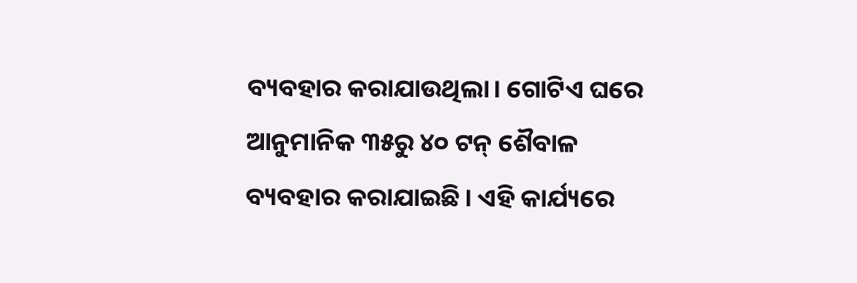ବ୍ୟବହାର କରାଯାଉଥିଲା। ଗୋଟିଏ ଘରେ ଆନୁମାନିକ ୩୫ରୁ ୪୦ ଟନ୍ ଶୈବାଳ ବ୍ୟବହାର କରାଯାଇଛି। ଏହି କାର୍ଯ୍ୟରେ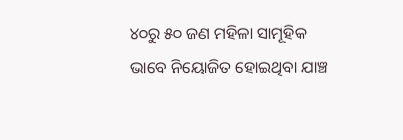୪୦ରୁ ୫୦ ଜଣ ମହିଳା ସାମୂହିକ ଭାବେ ନିୟୋଜିତ ହୋଇଥିବା ଯାଞ୍ଚ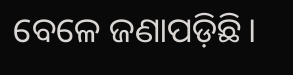ବେଳେ ଜଣାପଡ଼ିଛି।